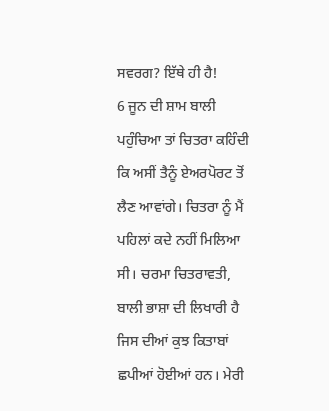ਸਵਰਗ? ਇੱਥੇ ਹੀ ਹੈ!
6 ਜੂਨ ਦੀ ਸ਼ਾਮ ਬਾਲੀ ਪਹੁੰਚਿਆ ਤਾਂ ਚਿਤਰਾ ਕਹਿੰਦੀ ਕਿ ਅਸੀਂ ਤੈਨੂੰ ਏਅਰਪੋਰਟ ਤੋਂ ਲੈਣ ਆਵਾਂਗੇ। ਚਿਤਰਾ ਨੂੰ ਮੈਂ ਪਹਿਲਾਂ ਕਦੇ ਨਹੀਂ ਮਿਲਿਆ ਸੀ। ਚਰਮਾ ਚਿਤਰਾਵਤੀ, ਬਾਲੀ ਭਾਸ਼ਾ ਦੀ ਲਿਖਾਰੀ ਹੈ ਜਿਸ ਦੀਆਂ ਕੁਝ ਕਿਤਾਬਾਂ ਛਪੀਆਂ ਹੋਈਆਂ ਹਨ। ਮੇਰੀ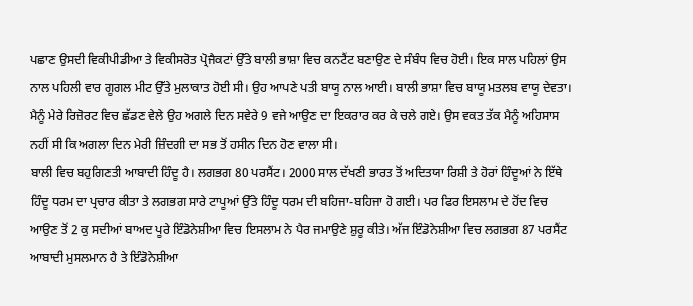ਪਛਾਣ ਉਸਦੀ ਵਿਕੀਪੀਡੀਆ ਤੇ ਵਿਕੀਸਰੋਤ ਪ੍ਰੋਜੈਕਟਾਂ ਉੱਤੇ ਬਾਲੀ ਭਾਸ਼ਾ ਵਿਚ ਕਨਟੈਂਟ ਬਣਾਉਣ ਦੇ ਸੰਬੰਧ ਵਿਚ ਹੋਈ। ਇਕ ਸਾਲ ਪਹਿਲਾਂ ਉਸ ਨਾਲ ਪਹਿਲੀ ਵਾਰ ਗੂਗਲ ਮੀਟ ਉੱਤੇ ਮੁਲਾਕਾਤ ਹੋਈ ਸੀ। ਉਹ ਆਪਣੇ ਪਤੀ ਬਾਯੂ ਨਾਲ ਆਈ। ਬਾਲੀ ਭਾਸ਼ਾ ਵਿਚ ਬਾਯੂ ਮਤਲਬ ਵਾਯੂ ਦੇਵਤਾ। ਮੈਨੂੰ ਮੇਰੇ ਰਿਜ਼ੋਰਟ ਵਿਚ ਛੱਡਣ ਵੇਲੇ ਉਹ ਅਗਲੇ ਦਿਨ ਸਵੇਰੇ 9 ਵਜੇ ਆਉਣ ਦਾ ਇਕਰਾਰ ਕਰ ਕੇ ਚਲੇ ਗਏ। ਉਸ ਵਕਤ ਤੱਕ ਮੈਨੂੰ ਅਹਿਸਾਸ ਨਹੀਂ ਸੀ ਕਿ ਅਗਲਾ ਦਿਨ ਮੇਰੀ ਜ਼ਿੰਦਗੀ ਦਾ ਸਭ ਤੋਂ ਹਸੀਨ ਦਿਨ ਹੋਣ ਵਾਲਾ ਸੀ।
ਬਾਲੀ ਵਿਚ ਬਹੁਗਿਣਤੀ ਆਬਾਦੀ ਹਿੰਦੂ ਹੈ। ਲਗਭਗ 80 ਪਰਸੈਂਟ। 2000 ਸਾਲ ਦੱਖਣੀ ਭਾਰਤ ਤੋਂ ਅਦਿਤਯਾ ਰਿਸ਼ੀ ਤੇ ਹੋਰਾਂ ਹਿੰਦੂਆਂ ਨੇ ਇੱਥੇ ਹਿੰਦੂ ਧਰਮ ਦਾ ਪ੍ਰਚਾਰ ਕੀਤਾ ਤੇ ਲਗਭਗ ਸਾਰੇ ਟਾਪੂਆਂ ਉੱਤੇ ਹਿੰਦੂ ਧਰਮ ਦੀ ਬਹਿਜਾ-ਬਹਿਜਾ ਹੋ ਗਈ। ਪਰ ਫਿਰ ਇਸਲਾਮ ਦੇ ਹੋਂਦ ਵਿਚ ਆਉਣ ਤੋਂ 2 ਕੁ ਸਦੀਆਂ ਬਾਅਦ ਪੂਰੇ ਇੰਡੋਨੇਸ਼ੀਆ ਵਿਚ ਇਸਲਾਮ ਨੇ ਪੈਰ ਜਮਾਉਣੇ ਸ਼ੁਰੂ ਕੀਤੇ। ਅੱਜ ਇੰਡੋਨੇਸ਼ੀਆ ਵਿਚ ਲਗਭਗ 87 ਪਰਸੈਂਟ ਆਬਾਦੀ ਮੁਸਲਮਾਨ ਹੈ ਤੇ ਇੰਡੋਨੇਸ਼ੀਆ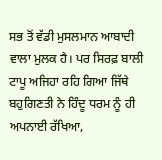ਸਭ ਤੋਂ ਵੱਡੀ ਮੁਸਲਮਾਨ ਆਬਾਦੀ ਵਾਲਾ ਮੁਲਕ ਹੈ। ਪਰ ਸਿਰਫ਼ ਬਾਲੀ ਟਾਪੂ ਅਜਿਹਾ ਰਹਿ ਗਿਆ ਜਿੱਥੇ ਬਹੁਗਿਣਤੀ ਨੇ ਹਿੰਦੂ ਧਰਮ ਨੂੰ ਹੀ ਅਪਨਾਈ ਰੱਖਿਆ,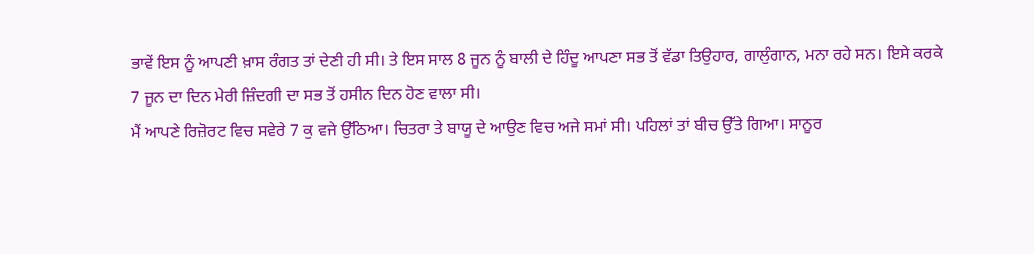ਭਾਵੇਂ ਇਸ ਨੂੰ ਆਪਣੀ ਖ਼ਾਸ ਰੰਗਤ ਤਾਂ ਦੇਣੀ ਹੀ ਸੀ। ਤੇ ਇਸ ਸਾਲ 8 ਜੂਨ ਨੂੰ ਬਾਲੀ ਦੇ ਹਿੰਦੂ ਆਪਣਾ ਸਭ ਤੋਂ ਵੱਡਾ ਤਿਉਹਾਰ, ਗਾਲੁੰਗਾਨ, ਮਨਾ ਰਹੇ ਸਨ। ਇਸੇ ਕਰਕੇ 7 ਜੂਨ ਦਾ ਦਿਨ ਮੇਰੀ ਜ਼ਿੰਦਗੀ ਦਾ ਸਭ ਤੋਂ ਹਸੀਨ ਦਿਨ ਹੋਣ ਵਾਲਾ ਸੀ।
ਮੈਂ ਆਪਣੇ ਰਿਜ਼ੋਰਟ ਵਿਚ ਸਵੇਰੇ 7 ਕੁ ਵਜੇ ਉੱਠਿਆ। ਚਿਤਰਾ ਤੇ ਬਾਯੂ ਦੇ ਆਉਣ ਵਿਚ ਅਜੇ ਸਮਾਂ ਸੀ। ਪਹਿਲਾਂ ਤਾਂ ਬੀਚ ਉੱਤੇ ਗਿਆ। ਸਾਨੂਰ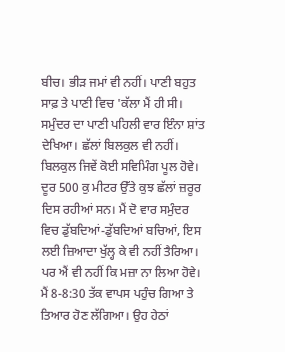ਬੀਚ। ਭੀੜ ਜਮਾਂ ਵੀ ਨਹੀਂ। ਪਾਣੀ ਬਹੁਤ ਸਾਫ਼ ਤੇ ਪਾਣੀ ਵਿਚ 'ਕੱਲਾ ਮੈਂ ਹੀ ਸੀ। ਸਮੁੰਦਰ ਦਾ ਪਾਣੀ ਪਹਿਲੀ ਵਾਰ ਇੰਨਾ ਸ਼ਾਂਤ ਦੇਖਿਆ। ਛੱਲਾਂ ਬਿਲਕੁਲ ਵੀ ਨਹੀਂ। ਬਿਲਕੁਲ ਜਿਵੇਂ ਕੋਈ ਸਵਿਮਿੰਗ ਪੂਲ ਹੋਵੇ। ਦੂਰ 500 ਕੁ ਮੀਟਰ ਉੱਤੇ ਕੁਝ ਛੱਲਾਂ ਜ਼ਰੂਰ ਦਿਸ ਰਹੀਆਂ ਸਨ। ਮੈਂ ਦੋ ਵਾਰ ਸਮੁੰਦਰ ਵਿਚ ਡੁੱਬਦਿਆਂ-ਡੁੱਬਦਿਆਂ ਬਚਿਆਂ, ਇਸ ਲਈ ਜ਼ਿਆਦਾ ਖੁੱਲ੍ਹ ਕੇ ਵੀ ਨਹੀਂ ਤੈਰਿਆ। ਪਰ ਐਂ ਵੀ ਨਹੀਂ ਕਿ ਮਜ਼ਾ ਨਾ ਲਿਆ ਹੋਵੇ।
ਮੈਂ 8-8:30 ਤੱਕ ਵਾਪਸ ਪਹੁੰਚ ਗਿਆ ਤੇ ਤਿਆਰ ਹੋਣ ਲੱਗਿਆ। ਉਹ ਹੇਠਾਂ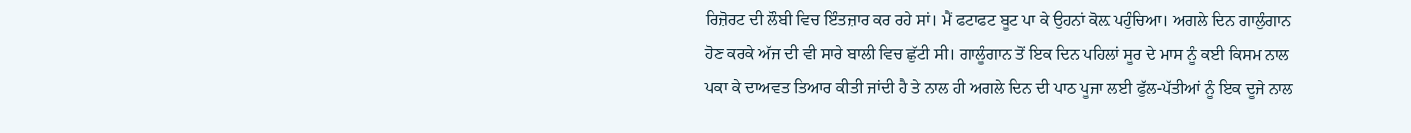ਰਿਜ਼ੋਰਟ ਦੀ ਲੌਬੀ ਵਿਚ ਇੰਤਜ਼ਾਰ ਕਰ ਰਹੇ ਸਾਂ। ਮੈਂ ਫਟਾਫਟ ਬੂਟ ਪਾ ਕੇ ਉਹਨਾਂ ਕੋਲ਼ ਪਹੁੰਚਿਆ। ਅਗਲੇ ਦਿਨ ਗਾਲੁੰਗਾਨ ਹੋਣ ਕਰਕੇ ਅੱਜ ਦੀ ਵੀ ਸਾਰੇ ਬਾਲੀ ਵਿਚ ਛੁੱਟੀ ਸੀ। ਗਾਲੂੰਗਾਨ ਤੋਂ ਇਕ ਦਿਨ ਪਹਿਲਾਂ ਸੂਰ ਦੇ ਮਾਸ ਨੂੰ ਕਈ ਕਿਸਮ ਨਾਲ ਪਕਾ ਕੇ ਦਾਅਵਤ ਤਿਆਰ ਕੀਤੀ ਜਾਂਦੀ ਹੈ ਤੇ ਨਾਲ ਹੀ ਅਗਲੇ ਦਿਨ ਦੀ ਪਾਠ ਪੂਜਾ ਲਈ ਫੁੱਲ-ਪੱਤੀਆਂ ਨੂੰ ਇਕ ਦੂਜੇ ਨਾਲ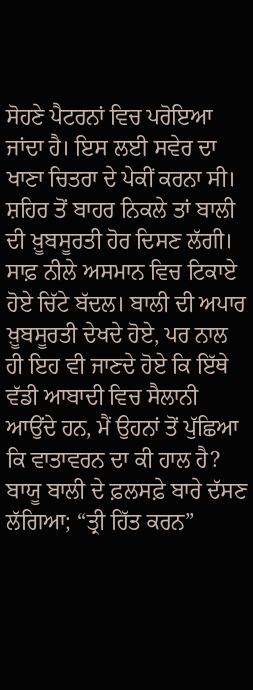ਸੋਹਣੇ ਪੈਟਰਨਾਂ ਵਿਚ ਪਰੋਇਆ ਜਾਂਦਾ ਹੈ। ਇਸ ਲਈ ਸਵੇਰ ਦਾ ਖਾਣਾ ਚਿਤਰਾ ਦੇ ਪੇਕੀਂ ਕਰਨਾ ਸੀ।
ਸ਼ਹਿਰ ਤੋਂ ਬਾਹਰ ਨਿਕਲੇ ਤਾਂ ਬਾਲੀ ਦੀ ਖ਼ੂਬਸੂਰਤੀ ਹੋਰ ਦਿਸਣ ਲੱਗੀ। ਸਾਫ਼ ਨੀਲੇ ਅਸਮਾਨ ਵਿਚ ਟਿਕਾਏ ਹੋਏ ਚਿੱਟੇ ਬੱਦਲ। ਬਾਲੀ ਦੀ ਅਪਾਰ ਖ਼ੂਬਸੂਰਤੀ ਦੇਖਦੇ ਹੋਏ, ਪਰ ਨਾਲ ਹੀ ਇਹ ਵੀ ਜਾਣਦੇ ਹੋਏ ਕਿ ਇੱਥੇ ਵੱਡੀ ਆਬਾਦੀ ਵਿਚ ਸੈਲਾਨੀ ਆਉਂਦੇ ਹਨ, ਮੈਂ ਉਹਨਾਂ ਤੋਂ ਪੁੱਛਿਆ ਕਿ ਵਾਤਾਵਰਨ ਦਾ ਕੀ ਹਾਲ ਹੈ? ਬਾਯੂ ਬਾਲੀ ਦੇ ਫ਼ਲਸਫ਼ੇ ਬਾਰੇ ਦੱਸਣ ਲੱਗਿਆ; “ਤ੍ਰੀ ਹਿੱਤ ਕਰਨ”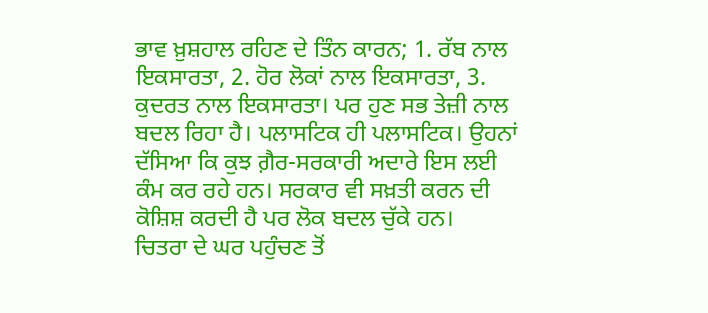ਭਾਵ ਖ਼ੁਸ਼ਹਾਲ ਰਹਿਣ ਦੇ ਤਿੰਨ ਕਾਰਨ; 1. ਰੱਬ ਨਾਲ ਇਕਸਾਰਤਾ, 2. ਹੋਰ ਲੋਕਾਂ ਨਾਲ ਇਕਸਾਰਤਾ, 3. ਕੁਦਰਤ ਨਾਲ ਇਕਸਾਰਤਾ। ਪਰ ਹੁਣ ਸਭ ਤੇਜ਼ੀ ਨਾਲ ਬਦਲ ਰਿਹਾ ਹੈ। ਪਲਾਸਟਿਕ ਹੀ ਪਲਾਸਟਿਕ। ਉਹਨਾਂ ਦੱਸਿਆ ਕਿ ਕੁਝ ਗ਼ੈਰ-ਸਰਕਾਰੀ ਅਦਾਰੇ ਇਸ ਲਈ ਕੰਮ ਕਰ ਰਹੇ ਹਨ। ਸਰਕਾਰ ਵੀ ਸਖ਼ਤੀ ਕਰਨ ਦੀ ਕੋਸ਼ਿਸ਼ ਕਰਦੀ ਹੈ ਪਰ ਲੋਕ ਬਦਲ ਚੁੱਕੇ ਹਨ।
ਚਿਤਰਾ ਦੇ ਘਰ ਪਹੁੰਚਣ ਤੋਂ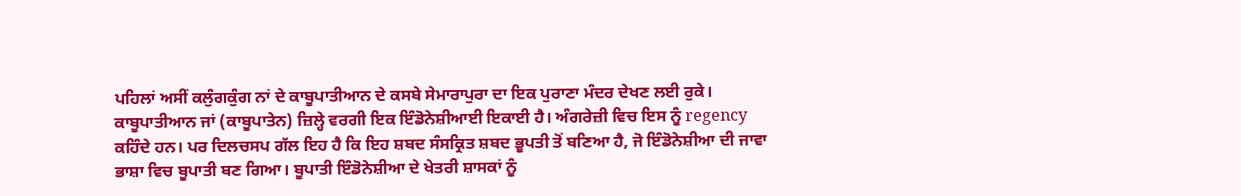ਪਹਿਲਾਂ ਅਸੀਂ ਕਲੁੰਗਕੁੰਗ ਨਾਂ ਦੇ ਕਾਬੂਪਾਤੀਆਨ ਦੇ ਕਸਬੇ ਸੇਮਾਰਾਪੁਰਾ ਦਾ ਇਕ ਪੁਰਾਣਾ ਮੰਦਰ ਦੇਖਣ ਲਈ ਰੁਕੇ। ਕਾਬੂਪਾਤੀਆਨ ਜਾਂ (ਕਾਬੂਪਾਤੇਨ) ਜ਼ਿਲ੍ਹੇ ਵਰਗੀ ਇਕ ਇੰਡੋਨੇਸ਼ੀਆਈ ਇਕਾਈ ਹੈ। ਅੰਗਰੇਜ਼ੀ ਵਿਚ ਇਸ ਨੂੰ regency ਕਹਿੰਦੇ ਹਨ। ਪਰ ਦਿਲਚਸਪ ਗੱਲ ਇਹ ਹੈ ਕਿ ਇਹ ਸ਼ਬਦ ਸੰਸਕ੍ਰਿਤ ਸ਼ਬਦ ਭੂਪਤੀ ਤੋਂ ਬਣਿਆ ਹੈ, ਜੋ ਇੰਡੋਨੇਸ਼ੀਆ ਦੀ ਜਾਵਾ ਭਾਸ਼ਾ ਵਿਚ ਬੂਪਾਤੀ ਬਣ ਗਿਆ। ਬੂਪਾਤੀ ਇੰਡੋਨੇਸ਼ੀਆ ਦੇ ਖੇਤਰੀ ਸ਼ਾਸਕਾਂ ਨੂੰ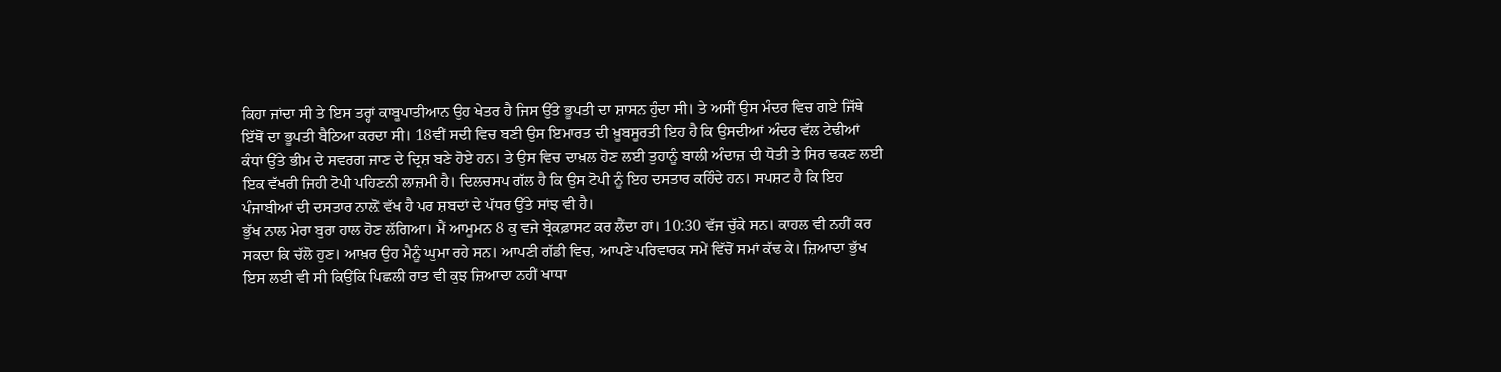ਕਿਹਾ ਜਾਂਦਾ ਸੀ ਤੇ ਇਸ ਤਰ੍ਹਾਂ ਕਾਬੂਪਾਤੀਆਨ ਉਹ ਖੇਤਰ ਹੈ ਜਿਸ ਉੱਤੇ ਭੂਪਤੀ ਦਾ ਸ਼ਾਸਨ ਹੁੰਦਾ ਸੀ। ਤੇ ਅਸੀਂ ਉਸ ਮੰਦਰ ਵਿਚ ਗਏ ਜਿੱਥੇ ਇੱਥੋਂ ਦਾ ਭੂਪਤੀ ਬੈਠਿਆ ਕਰਦਾ ਸੀ। 18ਵੀਂ ਸਦੀ ਵਿਚ ਬਣੀ ਉਸ ਇਮਾਰਤ ਦੀ ਖ਼ੂਬਸੂਰਤੀ ਇਹ ਹੈ ਕਿ ਉਸਦੀਆਂ ਅੰਦਰ ਵੱਲ ਟੇਢੀਆਂ ਕੰਧਾਂ ਉੱਤੇ ਭੀਮ ਦੇ ਸਵਰਗ ਜਾਣ ਦੇ ਦ੍ਰਿਸ਼ ਬਣੇ ਹੋਏ ਹਨ। ਤੇ ਉਸ ਵਿਚ ਦਾਖ਼ਲ ਹੋਣ ਲਈ ਤੁਹਾਨੂੰ ਬਾਲੀ ਅੰਦਾਜ਼ ਦੀ ਧੋਤੀ ਤੇ ਸਿਰ ਢਕਣ ਲਈ ਇਕ ਵੱਖਰੀ ਜਿਹੀ ਟੋਪੀ ਪਹਿਣਨੀ ਲਾਜ਼ਮੀ ਹੈ। ਦਿਲਚਸਪ ਗੱਲ ਹੈ ਕਿ ਉਸ ਟੋਪੀ ਨੂੰ ਇਹ ਦਸਤਾਰ ਕਹਿੰਦੇ ਹਨ। ਸਪਸ਼ਟ ਹੈ ਕਿ ਇਹ ਪੰਜਾਬੀਆਂ ਦੀ ਦਸਤਾਰ ਨਾਲ਼ੋਂ ਵੱਖ ਹੈ ਪਰ ਸ਼ਬਦਾਂ ਦੇ ਪੱਧਰ ਉੱਤੇ ਸਾਂਝ ਵੀ ਹੈ।
ਭੁੱਖ ਨਾਲ ਮੇਰਾ ਬੁਰਾ ਹਾਲ ਹੋਣ ਲੱਗਿਆ। ਮੈਂ ਆਮੂਮਨ 8 ਕੁ ਵਜੇ ਬ੍ਰੇਕਫ਼ਾਸਟ ਕਰ ਲੈਂਦਾ ਹਾਂ। 10:30 ਵੱਜ ਚੁੱਕੇ ਸਨ। ਕਾਹਲ ਵੀ ਨਹੀਂ ਕਰ ਸਕਦਾ ਕਿ ਚੱਲੋ ਹੁਣ। ਆਖ਼ਰ ਉਹ ਮੈਨੂੰ ਘੁਮਾ ਰਹੇ ਸਨ। ਆਪਣੀ ਗੱਡੀ ਵਿਚ, ਆਪਣੇ ਪਰਿਵਾਰਕ ਸਮੇਂ ਵਿੱਚੋਂ ਸਮਾਂ ਕੱਢ ਕੇ। ਜ਼ਿਆਦਾ ਭੁੱਖ ਇਸ ਲਈ ਵੀ ਸੀ ਕਿਉਂਕਿ ਪਿਛਲੀ ਰਾਤ ਵੀ ਕੁਝ ਜ਼ਿਆਦਾ ਨਹੀਂ ਖਾਧਾ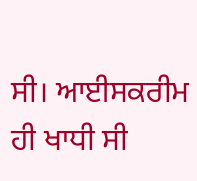ਸੀ। ਆਈਸਕਰੀਮ ਹੀ ਖਾਧੀ ਸੀ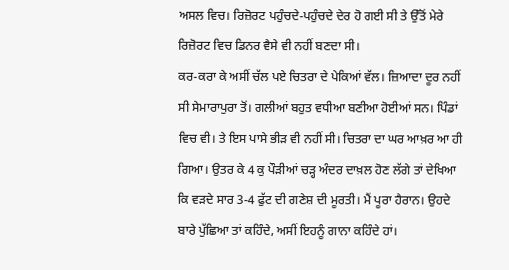ਅਸਲ ਵਿਚ। ਰਿਜ਼ੋਰਟ ਪਹੁੰਚਦੇ-ਪਹੁੰਚਦੇ ਦੇਰ ਹੋ ਗਈ ਸੀ ਤੇ ਉੱਤੋਂ ਮੇਰੇ ਰਿਜ਼ੋਰਟ ਵਿਚ ਡਿਨਰ ਵੈਸੇ ਵੀ ਨਹੀਂ ਬਣਦਾ ਸੀ।
ਕਰ-ਕਰਾ ਕੇ ਅਸੀਂ ਚੱਲ ਪਏ ਚਿਤਰਾ ਦੇ ਪੇਕਿਆਂ ਵੱਲ। ਜ਼ਿਆਦਾ ਦੂਰ ਨਹੀਂ ਸੀ ਸੇਮਾਰਾਪੁਰਾ ਤੋਂ। ਗਲੀਆਂ ਬਹੁਤ ਵਧੀਆ ਬਣੀਆ ਹੋਈਆਂ ਸਨ। ਪਿੰਡਾਂ ਵਿਚ ਵੀ। ਤੇ ਇਸ ਪਾਸੇ ਭੀੜ ਵੀ ਨਹੀਂ ਸੀ। ਚਿਤਰਾ ਦਾ ਘਰ ਆਖ਼ਰ ਆ ਹੀ ਗਿਆ। ਉਤਰ ਕੇ 4 ਕੁ ਪੌੜੀਆਂ ਚੜ੍ਹ ਅੰਦਰ ਦਾਖ਼ਲ ਹੋਣ ਲੱਗੇ ਤਾਂ ਦੇਖਿਆ ਕਿ ਵੜਦੇ ਸਾਰ 3-4 ਫੁੱਟ ਦੀ ਗਣੇਸ਼ ਦੀ ਮੂਰਤੀ। ਮੈਂ ਪੂਰਾ ਹੈਰਾਨ। ਉਹਦੇ ਬਾਰੇ ਪੁੱਛਿਆ ਤਾਂ ਕਹਿੰਦੇ, ਅਸੀਂ ਇਹਨੂੰ ਗਾਨਾ ਕਹਿੰਦੇ ਹਾਂ।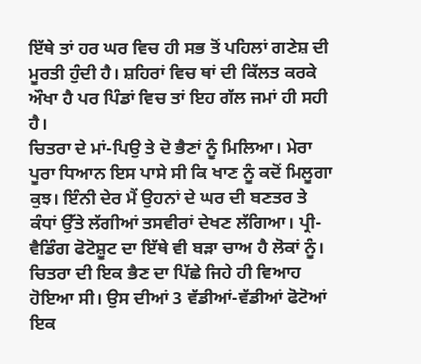ਇੱਥੇ ਤਾਂ ਹਰ ਘਰ ਵਿਚ ਹੀ ਸਭ ਤੋਂ ਪਹਿਲਾਂ ਗਣੇਸ਼ ਦੀ ਮੂਰਤੀ ਹੁੰਦੀ ਹੈ। ਸ਼ਹਿਰਾਂ ਵਿਚ ਥਾਂ ਦੀ ਕਿੱਲਤ ਕਰਕੇ ਔਖਾ ਹੈ ਪਰ ਪਿੰਡਾਂ ਵਿਚ ਤਾਂ ਇਹ ਗੱਲ ਜਮਾਂ ਹੀ ਸਹੀ ਹੈ।
ਚਿਤਰਾ ਦੇ ਮਾਂ-ਪਿਉ ਤੇ ਦੋ ਭੈਣਾਂ ਨੂੰ ਮਿਲਿਆ। ਮੇਰਾ ਪੂਰਾ ਧਿਆਨ ਇਸ ਪਾਸੇ ਸੀ ਕਿ ਖਾਣ ਨੂੰ ਕਦੋਂ ਮਿਲੂਗਾ ਕੁਝ। ਇੰਨੀ ਦੇਰ ਮੈਂ ਉਹਨਾਂ ਦੇ ਘਰ ਦੀ ਬਣਤਰ ਤੇ ਕੰਧਾਂ ਉੱਤੇ ਲੱਗੀਆਂ ਤਸਵੀਰਾਂ ਦੇਖਣ ਲੱਗਿਆ। ਪ੍ਰੀ-ਵੈਡਿੰਗ ਫੋਟੋਸ਼ੂਟ ਦਾ ਇੱਥੇ ਵੀ ਬੜਾ ਚਾਅ ਹੈ ਲੋਕਾਂ ਨੂੰ। ਚਿਤਰਾ ਦੀ ਇਕ ਭੈਣ ਦਾ ਪਿੱਛੇ ਜਿਹੇ ਹੀ ਵਿਆਹ ਹੋਇਆ ਸੀ। ਉਸ ਦੀਆਂ 3 ਵੱਡੀਆਂ-ਵੱਡੀਆਂ ਫੋਟੋਆਂ ਇਕ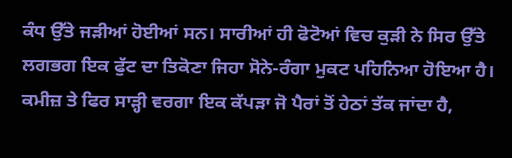ਕੰਧ ਉੱਤੇ ਜੜੀਆਂ ਹੋਈਆਂ ਸਨ। ਸਾਰੀਆਂ ਹੀ ਫੋਟੋਆਂ ਵਿਚ ਕੁੜੀ ਨੇ ਸਿਰ ਉੱਤੇ ਲਗਭਗ ਇਕ ਫੁੱਟ ਦਾ ਤਿਕੋਣਾ ਜਿਹਾ ਸੋਨੇ-ਰੰਗਾ ਮੁਕਟ ਪਹਿਨਿਆ ਹੋਇਆ ਹੈ। ਕਮੀਜ਼ ਤੇ ਫਿਰ ਸਾੜ੍ਹੀ ਵਰਗਾ ਇਕ ਕੱਪੜਾ ਜੋ ਪੈਰਾਂ ਤੋਂ ਹੇਠਾਂ ਤੱਕ ਜਾਂਦਾ ਹੈ,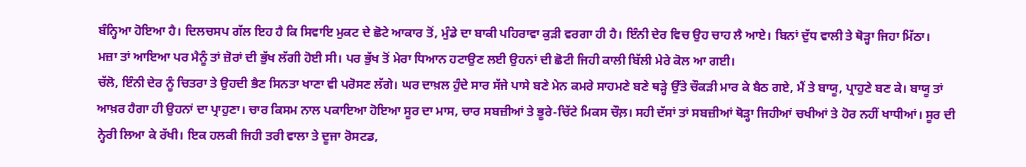ਬੰਨ੍ਹਿਆ ਹੋਇਆ ਹੈ। ਦਿਲਚਸਪ ਗੱਲ ਇਹ ਹੈ ਕਿ ਸਿਵਾਇ ਮੁਕਟ ਦੇ ਛੋਟੇ ਆਕਾਰ ਤੋਂ, ਮੁੰਡੇ ਦਾ ਬਾਕੀ ਪਹਿਰਾਵਾ ਕੁੜੀ ਵਰਗਾ ਹੀ ਹੈ। ਇੰਨੀ ਦੇਰ ਵਿਚ ਉਹ ਚਾਹ ਲੈ ਆਏ। ਬਿਨਾਂ ਦੁੱਧ ਵਾਲੀ ਤੇ ਥੋੜ੍ਹਾ ਜਿਹਾ ਮਿੱਠਾ।
ਮਜ਼ਾ ਤਾਂ ਆਇਆ ਪਰ ਮੈਨੂੰ ਤਾਂ ਜ਼ੋਰਾਂ ਦੀ ਭੁੱਖ ਲੱਗੀ ਹੋਈ ਸੀ। ਪਰ ਭੁੱਖ ਤੋਂ ਮੇਰਾ ਧਿਆਨ ਹਟਾਉਣ ਲਈ ਉਹਨਾਂ ਦੀ ਛੋਟੀ ਜਿਹੀ ਕਾਲੀ ਬਿੱਲੀ ਮੇਰੇ ਕੋਲ ਆ ਗਈ।
ਚੱਲੋ, ਇੰਨੀ ਦੇਰ ਨੂੰ ਚਿਤਰਾ ਤੇ ਉਹਦੀ ਭੈਣ ਸਿਨਤਾ ਖਾਣਾ ਵੀ ਪਰੋਸਣ ਲੱਗੇ। ਘਰ ਦਾਖ਼ਲ ਹੁੰਦੇ ਸਾਰ ਸੱਜੇ ਪਾਸੇ ਬਣੇ ਮੇਨ ਕਮਰੇ ਸਾਹਮਣੇ ਬਣੇ ਥੜ੍ਹੇ ਉੱਤੇ ਚੌਕੜੀ ਮਾਰ ਕੇ ਬੈਠ ਗਏ, ਮੈਂ ਤੇ ਬਾਯੂ, ਪ੍ਰਾਹੁਣੇ ਬਣ ਕੇ। ਬਾਯੂ ਤਾਂ ਆਖ਼ਰ ਹੈਗਾ ਹੀ ਉਹਨਾਂ ਦਾ ਪ੍ਰਾਹੁਣਾ। ਚਾਰ ਕਿਸਮ ਨਾਲ ਪਕਾਇਆ ਹੋਇਆ ਸੂਰ ਦਾ ਮਾਸ, ਚਾਰ ਸਬਜ਼ੀਆਂ ਤੇ ਭੂਰੇ-ਚਿੱਟੇ ਮਿਕਸ ਚੌਲ਼। ਸਹੀ ਦੱਸਾਂ ਤਾਂ ਸਬਜ਼ੀਆਂ ਥੋੜ੍ਹਾ ਜਿਹੀਆਂ ਚਖੀਆਂ ਤੇ ਹੋਰ ਨਹੀਂ ਖਾਧੀਆਂ। ਸੂਰ ਦੀ ਨ੍ਹੇਰੀ ਲਿਆ ਕੇ ਰੱਖੀ। ਇਕ ਹਲਕੀ ਜਿਹੀ ਤਰੀ ਵਾਲਾ ਤੇ ਦੂਜਾ ਰੋਸਟਡ,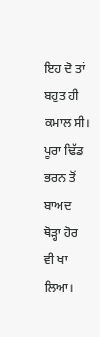ਇਹ ਦੋ ਤਾਂ ਬਹੁਤ ਹੀ ਕਮਾਲ ਸੀ। ਪੂਰਾ ਢਿੱਡ ਭਰਨ ਤੋਂ ਬਾਅਦ ਥੋੜ੍ਹਾ ਹੋਰ ਵੀ ਖਾ ਲਿਆ।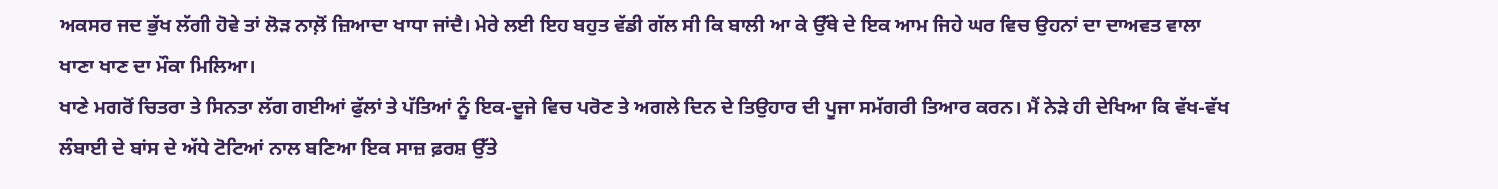ਅਕਸਰ ਜਦ ਭੁੱਖ ਲੱਗੀ ਹੋਵੇ ਤਾਂ ਲੋੜ ਨਾਲ਼ੋਂ ਜ਼ਿਆਦਾ ਖਾਧਾ ਜਾਂਦੈ। ਮੇਰੇ ਲਈ ਇਹ ਬਹੁਤ ਵੱਡੀ ਗੱਲ ਸੀ ਕਿ ਬਾਲੀ ਆ ਕੇ ਉੱਥੇ ਦੇ ਇਕ ਆਮ ਜਿਹੇ ਘਰ ਵਿਚ ਉਹਨਾਂ ਦਾ ਦਾਅਵਤ ਵਾਲਾ ਖਾਣਾ ਖਾਣ ਦਾ ਮੌਕਾ ਮਿਲਿਆ।
ਖਾਣੇ ਮਗਰੋਂ ਚਿਤਰਾ ਤੇ ਸਿਨਤਾ ਲੱਗ ਗਈਆਂ ਫੁੱਲਾਂ ਤੇ ਪੱਤਿਆਂ ਨੂੰ ਇਕ-ਦੂਜੇ ਵਿਚ ਪਰੋਣ ਤੇ ਅਗਲੇ ਦਿਨ ਦੇ ਤਿਉਹਾਰ ਦੀ ਪੂਜਾ ਸਮੱਗਰੀ ਤਿਆਰ ਕਰਨ। ਮੈਂ ਨੇੜੇ ਹੀ ਦੇਖਿਆ ਕਿ ਵੱਖ-ਵੱਖ ਲੰਬਾਈ ਦੇ ਬਾਂਸ ਦੇ ਅੱਧੇ ਟੋਟਿਆਂ ਨਾਲ ਬਣਿਆ ਇਕ ਸਾਜ਼ ਫ਼ਰਸ਼ ਉੱਤੇ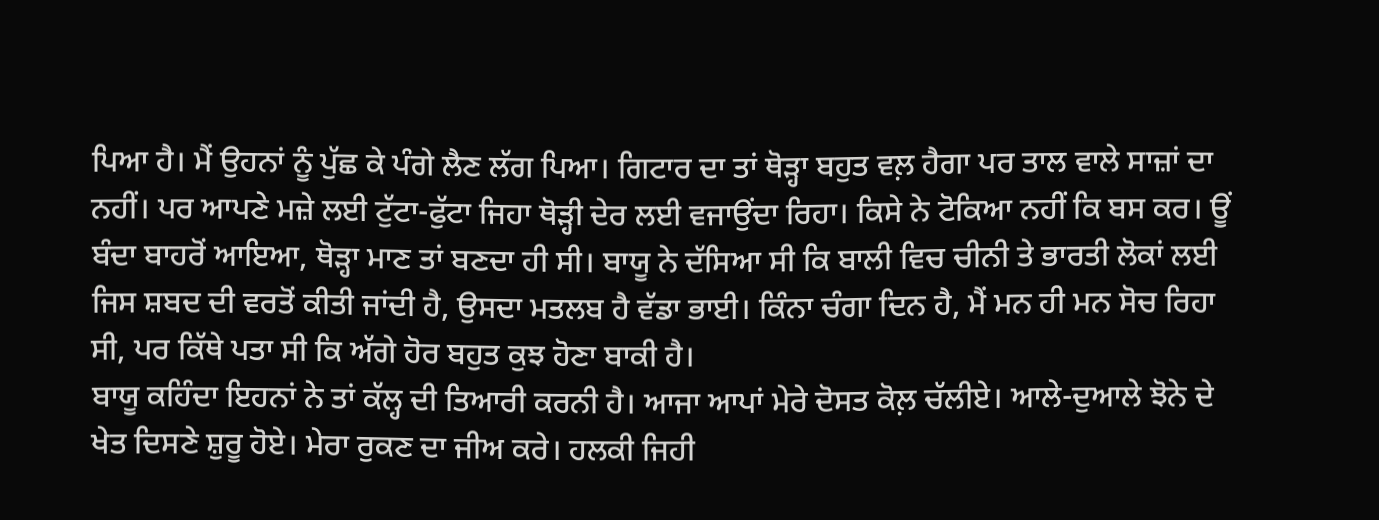ਪਿਆ ਹੈ। ਮੈਂ ਉਹਨਾਂ ਨੂੰ ਪੁੱਛ ਕੇ ਪੰਗੇ ਲੈਣ ਲੱਗ ਪਿਆ। ਗਿਟਾਰ ਦਾ ਤਾਂ ਥੋੜ੍ਹਾ ਬਹੁਤ ਵਲ਼ ਹੈਗਾ ਪਰ ਤਾਲ ਵਾਲੇ ਸਾਜ਼ਾਂ ਦਾ ਨਹੀਂ। ਪਰ ਆਪਣੇ ਮਜ਼ੇ ਲਈ ਟੁੱਟਾ-ਫੁੱਟਾ ਜਿਹਾ ਥੋੜ੍ਹੀ ਦੇਰ ਲਈ ਵਜਾਉਂਦਾ ਰਿਹਾ। ਕਿਸੇ ਨੇ ਟੋਕਿਆ ਨਹੀਂ ਕਿ ਬਸ ਕਰ। ਊਂ ਬੰਦਾ ਬਾਹਰੋਂ ਆਇਆ, ਥੋੜ੍ਹਾ ਮਾਣ ਤਾਂ ਬਣਦਾ ਹੀ ਸੀ। ਬਾਯੂ ਨੇ ਦੱਸਿਆ ਸੀ ਕਿ ਬਾਲੀ ਵਿਚ ਚੀਨੀ ਤੇ ਭਾਰਤੀ ਲੋਕਾਂ ਲਈ ਜਿਸ ਸ਼ਬਦ ਦੀ ਵਰਤੋਂ ਕੀਤੀ ਜਾਂਦੀ ਹੈ, ਉਸਦਾ ਮਤਲਬ ਹੈ ਵੱਡਾ ਭਾਈ। ਕਿੰਨਾ ਚੰਗਾ ਦਿਨ ਹੈ, ਮੈਂ ਮਨ ਹੀ ਮਨ ਸੋਚ ਰਿਹਾ ਸੀ, ਪਰ ਕਿੱਥੇ ਪਤਾ ਸੀ ਕਿ ਅੱਗੇ ਹੋਰ ਬਹੁਤ ਕੁਝ ਹੋਣਾ ਬਾਕੀ ਹੈ।
ਬਾਯੂ ਕਹਿੰਦਾ ਇਹਨਾਂ ਨੇ ਤਾਂ ਕੱਲ੍ਹ ਦੀ ਤਿਆਰੀ ਕਰਨੀ ਹੈ। ਆਜਾ ਆਪਾਂ ਮੇਰੇ ਦੋਸਤ ਕੋਲ਼ ਚੱਲੀਏ। ਆਲੇ-ਦੁਆਲੇ ਝੋਨੇ ਦੇ ਖੇਤ ਦਿਸਣੇ ਸ਼ੁਰੂ ਹੋਏ। ਮੇਰਾ ਰੁਕਣ ਦਾ ਜੀਅ ਕਰੇ। ਹਲਕੀ ਜਿਹੀ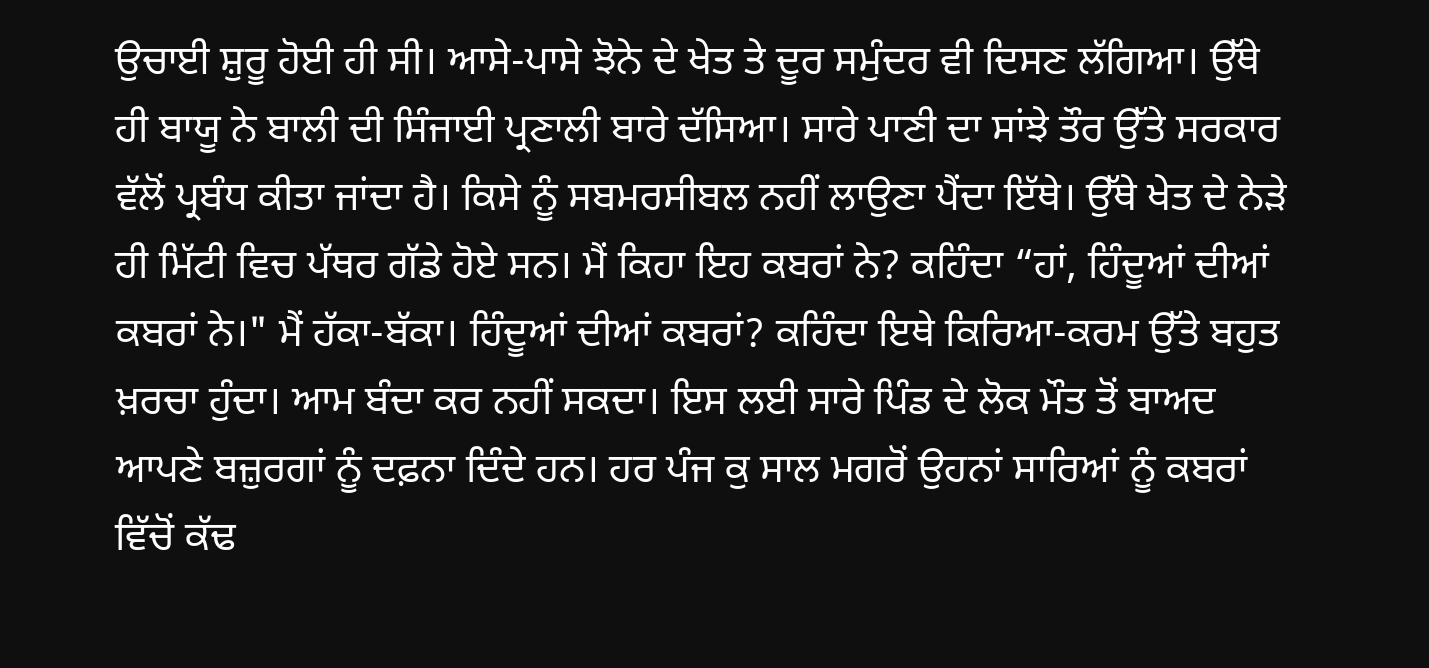ਉਚਾਈ ਸ਼ੁਰੂ ਹੋਈ ਹੀ ਸੀ। ਆਸੇ-ਪਾਸੇ ਝੋਨੇ ਦੇ ਖੇਤ ਤੇ ਦੂਰ ਸਮੁੰਦਰ ਵੀ ਦਿਸਣ ਲੱਗਿਆ। ਉੱਥੇ ਹੀ ਬਾਯੂ ਨੇ ਬਾਲੀ ਦੀ ਸਿੰਜਾਈ ਪ੍ਰਣਾਲੀ ਬਾਰੇ ਦੱਸਿਆ। ਸਾਰੇ ਪਾਣੀ ਦਾ ਸਾਂਝੇ ਤੌਰ ਉੱਤੇ ਸਰਕਾਰ ਵੱਲੋਂ ਪ੍ਰਬੰਧ ਕੀਤਾ ਜਾਂਦਾ ਹੈ। ਕਿਸੇ ਨੂੰ ਸਬਮਰਸੀਬਲ ਨਹੀਂ ਲਾਉਣਾ ਪੈਂਦਾ ਇੱਥੇ। ਉੱਥੇ ਖੇਤ ਦੇ ਨੇੜੇ ਹੀ ਮਿੱਟੀ ਵਿਚ ਪੱਥਰ ਗੱਡੇ ਹੋਏ ਸਨ। ਮੈਂ ਕਿਹਾ ਇਹ ਕਬਰਾਂ ਨੇ? ਕਹਿੰਦਾ “ਹਾਂ, ਹਿੰਦੂਆਂ ਦੀਆਂ ਕਬਰਾਂ ਨੇ।" ਮੈਂ ਹੱਕਾ-ਬੱਕਾ। ਹਿੰਦੂਆਂ ਦੀਆਂ ਕਬਰਾਂ? ਕਹਿੰਦਾ ਇਥੇ ਕਿਰਿਆ-ਕਰਮ ਉੱਤੇ ਬਹੁਤ ਖ਼ਰਚਾ ਹੁੰਦਾ। ਆਮ ਬੰਦਾ ਕਰ ਨਹੀਂ ਸਕਦਾ। ਇਸ ਲਈ ਸਾਰੇ ਪਿੰਡ ਦੇ ਲੋਕ ਮੌਤ ਤੋਂ ਬਾਅਦ ਆਪਣੇ ਬਜ਼ੁਰਗਾਂ ਨੂੰ ਦਫ਼ਨਾ ਦਿੰਦੇ ਹਨ। ਹਰ ਪੰਜ ਕੁ ਸਾਲ ਮਗਰੋਂ ਉਹਨਾਂ ਸਾਰਿਆਂ ਨੂੰ ਕਬਰਾਂ ਵਿੱਚੋਂ ਕੱਢ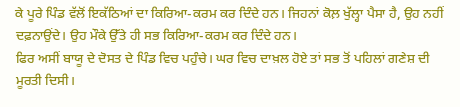ਕੇ ਪੂਰੇ ਪਿੰਡ ਵੱਲੋਂ ਇਕੱਠਿਆਂ ਦਾ ਕਿਰਿਆ-ਕਰਮ ਕਰ ਦਿੰਦੇ ਹਨ। ਜਿਹਨਾਂ ਕੋਲ਼ ਖੁੱਲ੍ਹਾ ਪੈਸਾ ਹੈ, ਉਹ ਨਹੀਂ ਦਫ਼ਨਾਉਂਦੇ। ਉਹ ਮੌਕੇ ਉੱਤੇ ਹੀ ਸਭ ਕਿਰਿਆ-ਕਰਮ ਕਰ ਦਿੰਦੇ ਹਨ।
ਫਿਰ ਅਸੀਂ ਬਾਯੂ ਦੇ ਦੋਸਤ ਦੇ ਪਿੰਡ ਵਿਚ ਪਹੁੰਚੇ। ਘਰ ਵਿਚ ਦਾਖ਼ਲ ਹੋਏ ਤਾਂ ਸਭ ਤੋਂ ਪਹਿਲਾਂ ਗਣੇਸ਼ ਦੀ ਮੂਰਤੀ ਦਿਸੀ।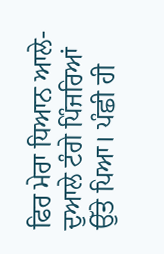ਫਿਰ ਮੇਰਾ ਧਿਆਨ ਆਲੇ-ਦੁਆਲੇ ਟੰਗੇ ਪਿੰਜਰਿਆਂ ਉੱਤੇ ਪਿਆ। ਪੰਛੀ ਹੀ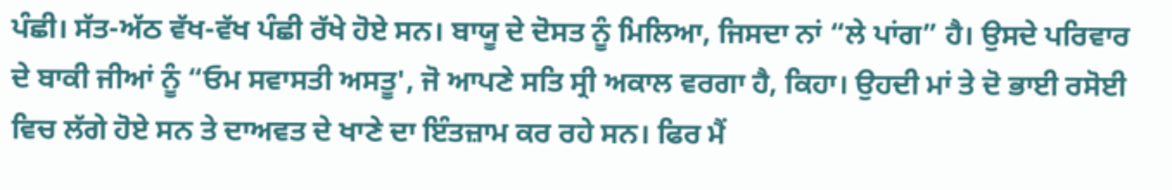ਪੰਛੀ। ਸੱਤ-ਅੱਠ ਵੱਖ-ਵੱਖ ਪੰਛੀ ਰੱਖੇ ਹੋਏ ਸਨ। ਬਾਯੂ ਦੇ ਦੋਸਤ ਨੂੰ ਮਿਲਿਆ, ਜਿਸਦਾ ਨਾਂ “ਲੇ ਪਾਂਗ” ਹੈ। ਉਸਦੇ ਪਰਿਵਾਰ ਦੇ ਬਾਕੀ ਜੀਆਂ ਨੂੰ “ਓਮ ਸਵਾਸਤੀ ਅਸਤੂ', ਜੋ ਆਪਣੇ ਸਤਿ ਸ੍ਰੀ ਅਕਾਲ ਵਰਗਾ ਹੈ, ਕਿਹਾ। ਉਹਦੀ ਮਾਂ ਤੇ ਦੋ ਭਾਈ ਰਸੋਈ ਵਿਚ ਲੱਗੇ ਹੋਏ ਸਨ ਤੇ ਦਾਅਵਤ ਦੇ ਖਾਣੇ ਦਾ ਇੰਤਜ਼ਾਮ ਕਰ ਰਹੇ ਸਨ। ਫਿਰ ਮੈਂ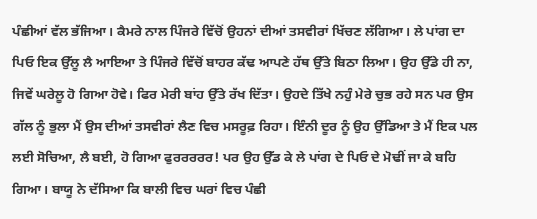ਪੰਛੀਆਂ ਵੱਲ ਭੱਜਿਆ। ਕੈਮਰੇ ਨਾਲ ਪਿੰਜਰੇ ਵਿੱਚੋਂ ਉਹਨਾਂ ਦੀਆਂ ਤਸਵੀਰਾਂ ਖਿੱਚਣ ਲੱਗਿਆ। ਲੇ ਪਾਂਗ ਦਾ ਪਿਓ ਇਕ ਉੱਲੂ ਲੈ ਆਇਆ ਤੇ ਪਿੰਜਰੇ ਵਿੱਚੋਂ ਬਾਹਰ ਕੱਢ ਆਪਣੇ ਹੱਥ ਉੱਤੇ ਬਿਠਾ ਲਿਆ। ਉਹ ਉੱਡੇ ਹੀ ਨਾ, ਜਿਵੇਂ ਘਰੇਲੂ ਹੋ ਗਿਆ ਹੋਵੇ। ਫਿਰ ਮੇਰੀ ਬਾਂਹ ਉੱਤੇ ਰੱਖ ਦਿੱਤਾ। ਉਹਦੇ ਤਿੱਖੇ ਨਹੁੰ ਮੇਰੇ ਚੁਭ ਰਹੇ ਸਨ ਪਰ ਉਸ ਗੱਲ ਨੂੰ ਭੁਲਾ ਮੈਂ ਉਸ ਦੀਆਂ ਤਸਵੀਰਾਂ ਲੈਣ ਵਿਚ ਮਸਰੂਫ਼ ਰਿਹਾ। ਇੰਨੀ ਦੂਰ ਨੂੰ ਉਹ ਉੱਡਿਆ ਤੇ ਮੈਂ ਇਕ ਪਲ ਲਈ ਸੋਚਿਆ, ਲੈ ਬਈ, ਹੋ ਗਿਆ ਫੁਰਰਰਰਰ! ਪਰ ਉਹ ਉੱਡ ਕੇ ਲੇ ਪਾਂਗ ਦੇ ਪਿਓ ਦੇ ਮੋਢੀਂ ਜਾ ਕੇ ਬਹਿ ਗਿਆ। ਬਾਯੂ ਨੇ ਦੱਸਿਆ ਕਿ ਬਾਲੀ ਵਿਚ ਘਰਾਂ ਵਿਚ ਪੰਛੀ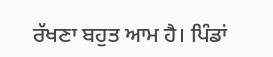ਰੱਖਣਾ ਬਹੁਤ ਆਮ ਹੈ। ਪਿੰਡਾਂ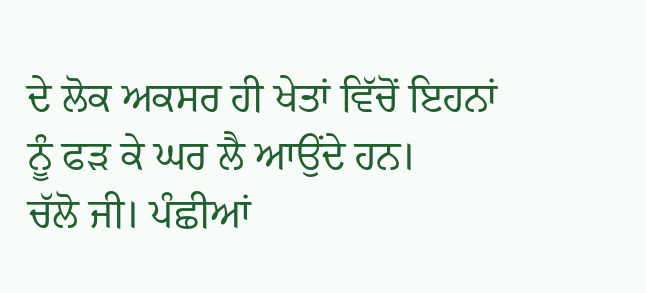ਦੇ ਲੋਕ ਅਕਸਰ ਹੀ ਖੇਤਾਂ ਵਿੱਚੋਂ ਇਹਨਾਂ ਨੂੰ ਫੜ ਕੇ ਘਰ ਲੈ ਆਉਂਦੇ ਹਨ।
ਚੱਲੋ ਜੀ। ਪੰਛੀਆਂ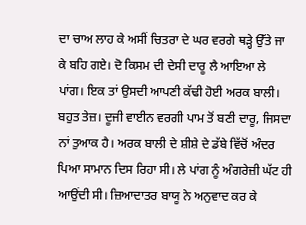ਦਾ ਚਾਅ ਲਾਹ ਕੇ ਅਸੀਂ ਚਿਤਰਾ ਦੇ ਘਰ ਵਰਗੇ ਥੜ੍ਹੇ ਉੱਤੇ ਜਾ ਕੇ ਬਹਿ ਗਏ। ਦੋ ਕਿਸਮ ਦੀ ਦੇਸੀ ਦਾਰੂ ਲੈ ਆਇਆ ਲੇ ਪਾਂਗ। ਇਕ ਤਾਂ ਉਸਦੀ ਆਪਣੀ ਕੱਢੀ ਹੋਈ ਅਰਕ ਬਾਲੀ। ਬਹੁਤ ਤੇਜ਼। ਦੂਜੀ ਵਾਈਨ ਵਰਗੀ ਪਾਮ ਤੋਂ ਬਣੀ ਦਾਰੂ, ਜਿਸਦਾ ਨਾਂ ਤੁਆਕ ਹੈ। ਅਰਕ ਬਾਲੀ ਦੇ ਸ਼ੀਸ਼ੇ ਦੇ ਡੱਬੇ ਵਿੱਚੋਂ ਅੰਦਰ ਪਿਆ ਸਾਮਾਨ ਦਿਸ ਰਿਹਾ ਸੀ। ਲੇ ਪਾਂਗ ਨੂੰ ਅੰਗਰੇਜ਼ੀ ਘੱਟ ਹੀ ਆਉਂਦੀ ਸੀ। ਜ਼ਿਆਦਾਤਰ ਬਾਯੂ ਨੇ ਅਨੁਵਾਦ ਕਰ ਕੇ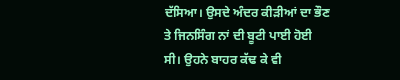ਦੱਸਿਆ। ਉਸਦੇ ਅੰਦਰ ਕੀੜੀਆਂ ਦਾ ਭੌਣ ਤੇ ਜਿਨਸਿੰਗ ਨਾਂ ਦੀ ਬੂਟੀ ਪਾਈ ਹੋਈ ਸੀ। ਉਹਨੇ ਬਾਹਰ ਕੱਢ ਕੇ ਵੀ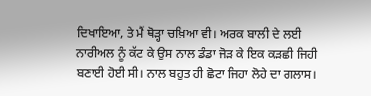ਦਿਖਾਇਆ, ਤੇ ਮੈਂ ਥੋੜ੍ਹਾ ਚਖ਼ਿਆ ਵੀ। ਅਰਕ ਬਾਲੀ ਦੇ ਲਈ ਨਾਰੀਅਲ ਨੂੰ ਕੱਟ ਕੇ ਉਸ ਨਾਲ ਡੰਡਾ ਜੋੜ ਕੇ ਇਕ ਕੜਛੀ ਜਿਹੀ ਬਣਾਈ ਹੋਈ ਸੀ। ਨਾਲ ਬਹੁਤ ਹੀ ਛੋਟਾ ਜਿਹਾ ਲੋਹੇ ਦਾ ਗਲਾਸ।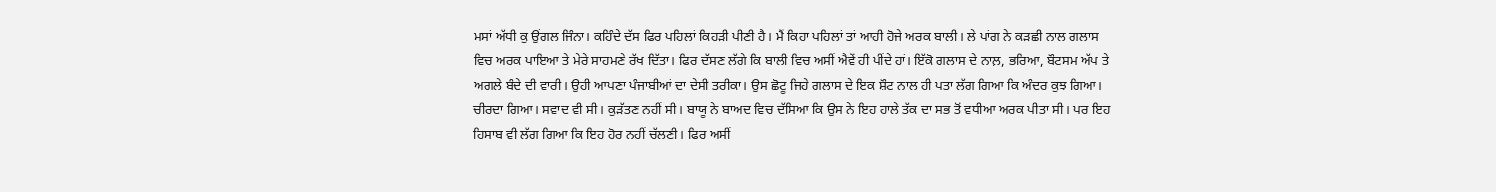ਮਸਾਂ ਅੱਧੀ ਕੁ ਉਂਗਲ ਜਿੰਨਾ। ਕਹਿੰਦੇ ਦੱਸ ਫਿਰ ਪਹਿਲਾਂ ਕਿਹੜੀ ਪੀਣੀ ਹੈ। ਮੈਂ ਕਿਹਾ ਪਹਿਲਾਂ ਤਾਂ ਆਹੀ ਹੋਜੇ ਅਰਕ ਬਾਲੀ। ਲੇ ਪਾਂਗ ਨੇ ਕੜਛੀ ਨਾਲ ਗਲਾਸ ਵਿਚ ਅਰਕ ਪਾਇਆ ਤੇ ਮੇਰੇ ਸਾਹਮਣੇ ਰੱਖ ਦਿੱਤਾ। ਫਿਰ ਦੱਸਣ ਲੱਗੇ ਕਿ ਬਾਲੀ ਵਿਚ ਅਸੀਂ ਐਵੇਂ ਹੀ ਪੀਂਦੇ ਹਾਂ। ਇੱਕੋ ਗਲਾਸ ਦੇ ਨਾਲ਼, ਭਰਿਆ, ਬੌਟਸਮ ਅੱਪ ਤੇ ਅਗਲੇ ਬੰਦੇ ਦੀ ਵਾਰੀ। ਉਹੀ ਆਪਣਾ ਪੰਜਾਬੀਆਂ ਦਾ ਦੇਸੀ ਤਰੀਕਾ। ਉਸ ਛੋਟੂ ਜਿਹੇ ਗਲਾਸ ਦੇ ਇਕ ਸ਼ੌਟ ਨਾਲ ਹੀ ਪਤਾ ਲੱਗ ਗਿਆ ਕਿ ਅੰਦਰ ਕੁਝ ਗਿਆ। ਚੀਰਦਾ ਗਿਆ। ਸਵਾਦ ਵੀ ਸੀ। ਕੁੜੱਤਣ ਨਹੀਂ ਸੀ। ਬਾਯੂ ਨੇ ਬਾਅਦ ਵਿਚ ਦੱਸਿਆ ਕਿ ਉਸ ਨੇ ਇਹ ਹਾਲੇ ਤੱਕ ਦਾ ਸਭ ਤੋਂ ਵਧੀਆ ਅਰਕ ਪੀਤਾ ਸੀ। ਪਰ ਇਹ ਹਿਸਾਬ ਵੀ ਲੱਗ ਗਿਆ ਕਿ ਇਹ ਹੋਰ ਨਹੀਂ ਚੱਲਣੀ। ਫਿਰ ਅਸੀਂ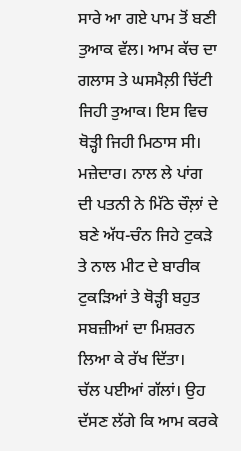ਸਾਰੇ ਆ ਗਏ ਪਾਮ ਤੋਂ ਬਣੀ ਤੁਆਕ ਵੱਲ। ਆਮ ਕੱਚ ਦਾ ਗਲਾਸ ਤੇ ਘਸਮੈਲ਼ੀ ਚਿੱਟੀ ਜਿਹੀ ਤੁਆਕ। ਇਸ ਵਿਚ ਥੋੜ੍ਹੀ ਜਿਹੀ ਮਿਠਾਸ ਸੀ। ਮਜ਼ੇਦਾਰ। ਨਾਲ ਲੇ ਪਾਂਗ ਦੀ ਪਤਨੀ ਨੇ ਮਿੱਠੇ ਚੌਲ਼ਾਂ ਦੇ ਬਣੇ ਅੱਧ-ਚੰਨ ਜਿਹੇ ਟੁਕੜੇ ਤੇ ਨਾਲ ਮੀਟ ਦੇ ਬਾਰੀਕ ਟੁਕੜਿਆਂ ਤੇ ਥੋੜ੍ਹੀ ਬਹੁਤ ਸਬਜ਼ੀਆਂ ਦਾ ਮਿਸ਼ਰਨ ਲਿਆ ਕੇ ਰੱਖ ਦਿੱਤਾ।
ਚੱਲ ਪਈਆਂ ਗੱਲਾਂ। ਉਹ ਦੱਸਣ ਲੱਗੇ ਕਿ ਆਮ ਕਰਕੇ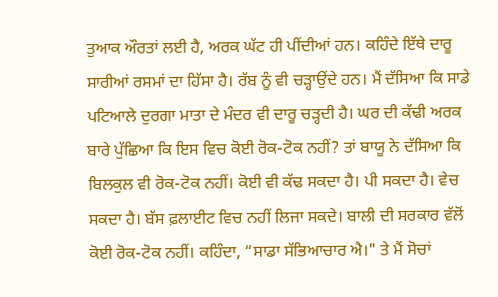ਤੁਆਕ ਔਰਤਾਂ ਲਈ ਹੈ, ਅਰਕ ਘੱਟ ਹੀ ਪੀਂਦੀਆਂ ਹਨ। ਕਹਿੰਦੇ ਇੱਥੇ ਦਾਰੂ ਸਾਰੀਆਂ ਰਸਮਾਂ ਦਾ ਹਿੱਸਾ ਹੈ। ਰੱਬ ਨੂੰ ਵੀ ਚੜ੍ਹਾਉਂਦੇ ਹਨ। ਮੈਂ ਦੱਸਿਆ ਕਿ ਸਾਡੇ ਪਟਿਆਲੇ ਦੁਰਗਾ ਮਾਤਾ ਦੇ ਮੰਦਰ ਵੀ ਦਾਰੂ ਚੜ੍ਹਦੀ ਹੈ। ਘਰ ਦੀ ਕੱਢੀ ਅਰਕ ਬਾਰੇ ਪੁੱਛਿਆ ਕਿ ਇਸ ਵਿਚ ਕੋਈ ਰੋਕ-ਟੋਕ ਨਹੀਂ? ਤਾਂ ਬਾਯੂ ਨੇ ਦੱਸਿਆ ਕਿ ਬਿਲਕੁਲ ਵੀ ਰੋਕ-ਟੋਕ ਨਹੀਂ। ਕੋਈ ਵੀ ਕੱਢ ਸਕਦਾ ਹੈ। ਪੀ ਸਕਦਾ ਹੈ। ਵੇਚ ਸਕਦਾ ਹੈ। ਬੱਸ ਫ਼ਲਾਈਟ ਵਿਚ ਨਹੀਂ ਲਿਜਾ ਸਕਦੇ। ਬਾਲੀ ਦੀ ਸਰਕਾਰ ਵੱਲੋਂ ਕੋਈ ਰੋਕ-ਟੋਕ ਨਹੀਂ। ਕਹਿੰਦਾ, “ਸਾਡਾ ਸੱਭਿਆਚਾਰ ਐ।" ਤੇ ਮੈਂ ਸੋਚਾਂ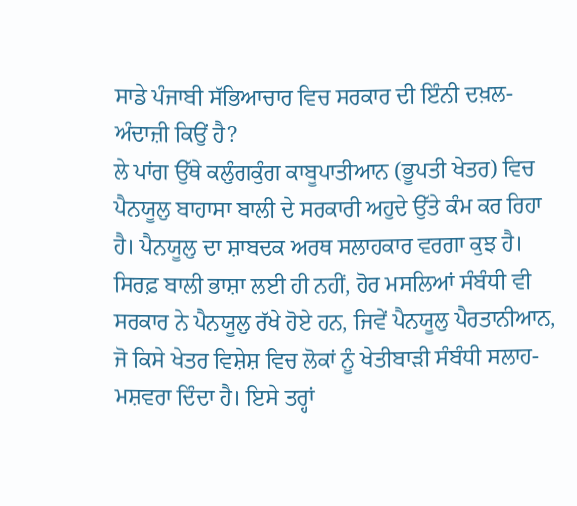ਸਾਡੇ ਪੰਜਾਬੀ ਸੱਭਿਆਚਾਰ ਵਿਚ ਸਰਕਾਰ ਦੀ ਇੰਨੀ ਦਖ਼ਲ-ਅੰਦਾਜ਼ੀ ਕਿਉਂ ਹੈ?
ਲੇ ਪਾਂਗ ਉੱਥੇ ਕਲੁੰਗਕੁੰਗ ਕਾਬੂਪਾਤੀਆਨ (ਭੂਪਤੀ ਖੇਤਰ) ਵਿਚ ਪੈਨਯੂਲੁ ਬਾਹਾਸਾ ਬਾਲੀ ਦੇ ਸਰਕਾਰੀ ਅਹੁਦੇ ਉੱਤੇ ਕੰਮ ਕਰ ਰਿਹਾ ਹੈ। ਪੈਨਯੂਲੁ ਦਾ ਸ਼ਾਬਦਕ ਅਰਥ ਸਲਾਹਕਾਰ ਵਰਗਾ ਕੁਝ ਹੈ। ਸਿਰਫ਼ ਬਾਲੀ ਭਾਸ਼ਾ ਲਈ ਹੀ ਨਹੀਂ, ਹੋਰ ਮਸਲਿਆਂ ਸੰਬੰਧੀ ਵੀ ਸਰਕਾਰ ਨੇ ਪੈਨਯੂਲੁ ਰੱਖੇ ਹੋਏ ਹਨ, ਜਿਵੇਂ ਪੈਨਯੂਲੁ ਪੈਰਤਾਨੀਆਨ, ਜੋ ਕਿਸੇ ਖੇਤਰ ਵਿਸ਼ੇਸ਼ ਵਿਚ ਲੋਕਾਂ ਨੂੰ ਖੇਤੀਬਾੜੀ ਸੰਬੰਧੀ ਸਲਾਹ-ਮਸ਼ਵਰਾ ਦਿੰਦਾ ਹੈ। ਇਸੇ ਤਰ੍ਹਾਂ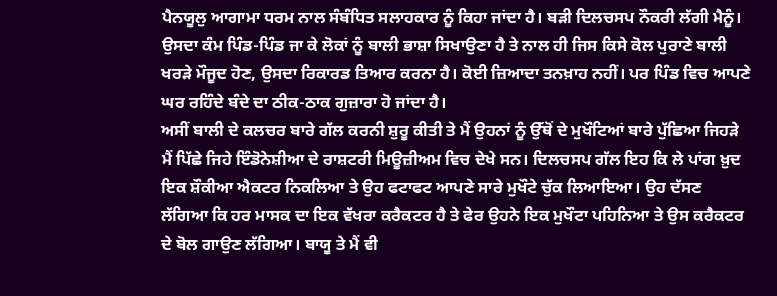ਪੈਨਯੂਲੁ ਆਗਾਮਾ ਧਰਮ ਨਾਲ ਸੰਬੰਧਿਤ ਸਲਾਹਕਾਰ ਨੂੰ ਕਿਹਾ ਜਾਂਦਾ ਹੈ। ਬੜੀ ਦਿਲਚਸਪ ਨੌਕਰੀ ਲੱਗੀ ਮੈਨੂੰ। ਉਸਦਾ ਕੰਮ ਪਿੰਡ-ਪਿੰਡ ਜਾ ਕੇ ਲੋਕਾਂ ਨੂੰ ਬਾਲੀ ਭਾਸ਼ਾ ਸਿਖਾਉਣਾ ਹੈ ਤੇ ਨਾਲ ਹੀ ਜਿਸ ਕਿਸੇ ਕੋਲ ਪੁਰਾਣੇ ਬਾਲੀ ਖਰੜੇ ਮੌਜੂਦ ਹੋਣ, ਉਸਦਾ ਰਿਕਾਰਡ ਤਿਆਰ ਕਰਨਾ ਹੈ। ਕੋਈ ਜ਼ਿਆਦਾ ਤਨਖ਼ਾਹ ਨਹੀਂ। ਪਰ ਪਿੰਡ ਵਿਚ ਆਪਣੇ ਘਰ ਰਹਿੰਦੇ ਬੰਦੇ ਦਾ ਠੀਕ-ਠਾਕ ਗੁਜ਼ਾਰਾ ਹੋ ਜਾਂਦਾ ਹੈ।
ਅਸੀਂ ਬਾਲੀ ਦੇ ਕਲਚਰ ਬਾਰੇ ਗੱਲ ਕਰਨੀ ਸ਼ੁਰੂ ਕੀਤੀ ਤੇ ਮੈਂ ਉਹਨਾਂ ਨੂੰ ਉੱਥੋਂ ਦੇ ਮੁਖੌਟਿਆਂ ਬਾਰੇ ਪੁੱਛਿਆ ਜਿਹੜੇ ਮੈਂ ਪਿੱਛੇ ਜਿਹੇ ਇੰਡੋਨੇਸ਼ੀਆ ਦੇ ਰਾਸ਼ਟਰੀ ਮਿਊਜ਼ੀਅਮ ਵਿਚ ਦੇਖੇ ਸਨ। ਦਿਲਚਸਪ ਗੱਲ ਇਹ ਕਿ ਲੇ ਪਾਂਗ ਖ਼ੁਦ ਇਕ ਸ਼ੌਕੀਆ ਐਕਟਰ ਨਿਕਲਿਆ ਤੇ ਉਹ ਫਟਾਫਟ ਆਪਣੇ ਸਾਰੇ ਮੁਖੌਟੇ ਚੁੱਕ ਲਿਆਇਆ। ਉਹ ਦੱਸਣ ਲੱਗਿਆ ਕਿ ਹਰ ਮਾਸਕ ਦਾ ਇਕ ਵੱਖਰਾ ਕਰੈਕਟਰ ਹੈ ਤੇ ਫੇਰ ਉਹਨੇ ਇਕ ਮੁਖੌਟਾ ਪਹਿਨਿਆ ਤੇ ਉਸ ਕਰੈਕਟਰ ਦੇ ਬੋਲ ਗਾਉਣ ਲੱਗਿਆ। ਬਾਯੂ ਤੇ ਮੈਂ ਵੀ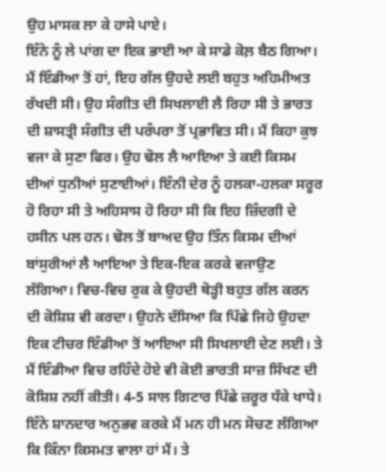ਉਹ ਮਾਸਕ ਲਾ ਕੇ ਹਾਸੇ ਪਾਏ।
ਇੰਨੇ ਨੂੰ ਲੇ ਪਾਂਗ ਦਾ ਇਕ ਭਾਈ ਆ ਕੇ ਸਾਡੇ ਕੋਲ਼ ਬੈਠ ਗਿਆ। ਮੈਂ ਇੰਡੀਆ ਤੋਂ ਹਾਂ, ਇਹ ਗੱਲ ਉਹਦੇ ਲਈ ਬਹੁਤ ਅਹਿਮੀਅਤ ਰੱਖਦੀ ਸੀ। ਉਹ ਸੰਗੀਤ ਦੀ ਸਿਖਲਾਈ ਲੈ ਰਿਹਾ ਸੀ ਤੇ ਭਾਰਤ ਦੀ ਸ਼ਾਸਤ੍ਰੀ ਸੰਗੀਤ ਦੀ ਪਰੰਪਰਾ ਤੋਂ ਪ੍ਰਭਾਵਿਤ ਸੀ। ਮੈਂ ਕਿਹਾ ਕੁਝ ਵਜਾ ਕੇ ਸੁਣਾ ਫਿਰ। ਉਹ ਢੋਲ ਲੈ ਆਇਆ ਤੇ ਕਈ ਕਿਸਮ ਦੀਆਂ ਧੁਨੀਆਂ ਸੁਣਾਈਆਂ। ਇੰਨੀ ਦੇਰ ਨੂੰ ਹਲਕਾ-ਹਲਕਾ ਸਰੂਰ ਹੋ ਰਿਹਾ ਸੀ ਤੇ ਅਹਿਸਾਸ ਹੋ ਰਿਹਾ ਸੀ ਕਿ ਇਹ ਜ਼ਿੰਦਗੀ ਦੇ ਹਸੀਨ ਪਲ ਹਨ। ਢੋਲ ਤੋਂ ਬਾਅਦ ਉਹ ਤਿੰਨ ਕਿਸਮ ਦੀਆਂ ਬਾਂਸੁਰੀਆਂ ਲੈ ਆਇਆ ਤੇ ਇਕ-ਇਕ ਕਰਕੇ ਵਜਾਉਣ ਲੱਗਿਆ। ਵਿਚ-ਵਿਚ ਰੁਕ ਕੇ ਉਹਦੀ ਥੋੜ੍ਹੀ ਬਹੁਤ ਗੱਲ ਕਰਨ ਦੀ ਕੋਸ਼ਿਸ਼ ਵੀ ਕਰਦਾ। ਉਹਨੇ ਦੱਸਿਆ ਕਿ ਪਿੱਛੇ ਜਿਹੇ ਉਹਦਾ ਇਕ ਟੀਚਰ ਇੰਡੀਆ ਤੋਂ ਆਇਆ ਸੀ ਸਿਖਲਾਈ ਦੇਣ ਲਈ। ਤੇ ਮੈਂ ਇੰਡੀਆ ਵਿਚ ਰਹਿੰਦੇ ਹੋਏ ਵੀ ਕੋਈ ਭਾਰਤੀ ਸਾਜ਼ ਸਿੱਖਣ ਦੀ ਕੋਸ਼ਿਸ਼ ਨਹੀਂ ਕੀਤੀ। 4-5 ਸਾਲ ਗਿਟਾਰ ਪਿੱਛੇ ਜ਼ਰੂਰ ਧੱਕੇ ਖਾਧੇ।
ਇੰਨੇ ਸ਼ਾਨਦਾਰ ਅਨੁਭਵ ਕਰਕੇ ਮੈਂ ਮਨ ਹੀ ਮਨ ਸੋਚਣ ਲੱਗਿਆ ਕਿ ਕਿੰਨਾ ਕਿਸਮਤ ਵਾਲਾ ਹਾਂ ਮੈਂ। ਤੇ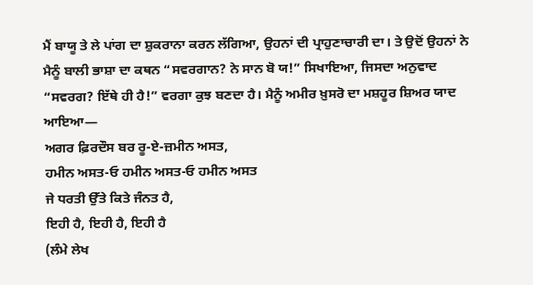ਮੈਂ ਬਾਯੂ ਤੇ ਲੇ ਪਾਂਗ ਦਾ ਸ਼ੁਕਰਾਨਾ ਕਰਨ ਲੱਗਿਆ, ਉਹਨਾਂ ਦੀ ਪ੍ਰਾਹੁਣਾਚਾਰੀ ਦਾ। ਤੇ ਉਦੋਂ ਉਹਨਾਂ ਨੇ ਮੈਨੂੰ ਬਾਲੀ ਭਾਸ਼ਾ ਦਾ ਕਥਨ “ਸਵਰਗਾਨ? ਨੇ ਸਾਨ ਬੋ ਯ!” ਸਿਖਾਇਆ, ਜਿਸਦਾ ਅਨੁਵਾਦ “ਸਵਰਗ? ਇੱਥੇ ਹੀ ਹੈ!” ਵਰਗਾ ਕੁਝ ਬਣਦਾ ਹੈ। ਮੈਨੂੰ ਅਮੀਰ ਖ਼ੁਸਰੋ ਦਾ ਮਸ਼ਹੂਰ ਸ਼ਿਅਰ ਯਾਦ ਆਇਆ—
ਅਗਰ ਫ਼ਿਰਦੌਸ ਬਰ ਰੂ-ਏ-ਜ਼ਮੀਨ ਅਸਤ,
ਹਮੀਨ ਅਸਤ-ਓ ਹਮੀਨ ਅਸਤ-ਓ ਹਮੀਨ ਅਸਤ
ਜੇ ਧਰਤੀ ਉੱਤੇ ਕਿਤੇ ਜੰਨਤ ਹੈ,
ਇਹੀ ਹੈ, ਇਹੀ ਹੈ, ਇਹੀ ਹੈ
(ਲੰਮੇ ਲੇਖ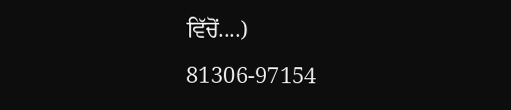ਵਿੱਚੋਂ....)
81306-97154